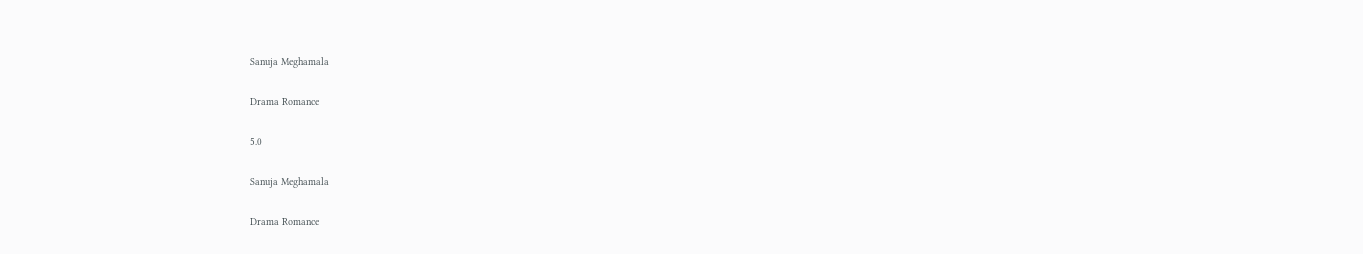Sanuja Meghamala

Drama Romance

5.0

Sanuja Meghamala

Drama Romance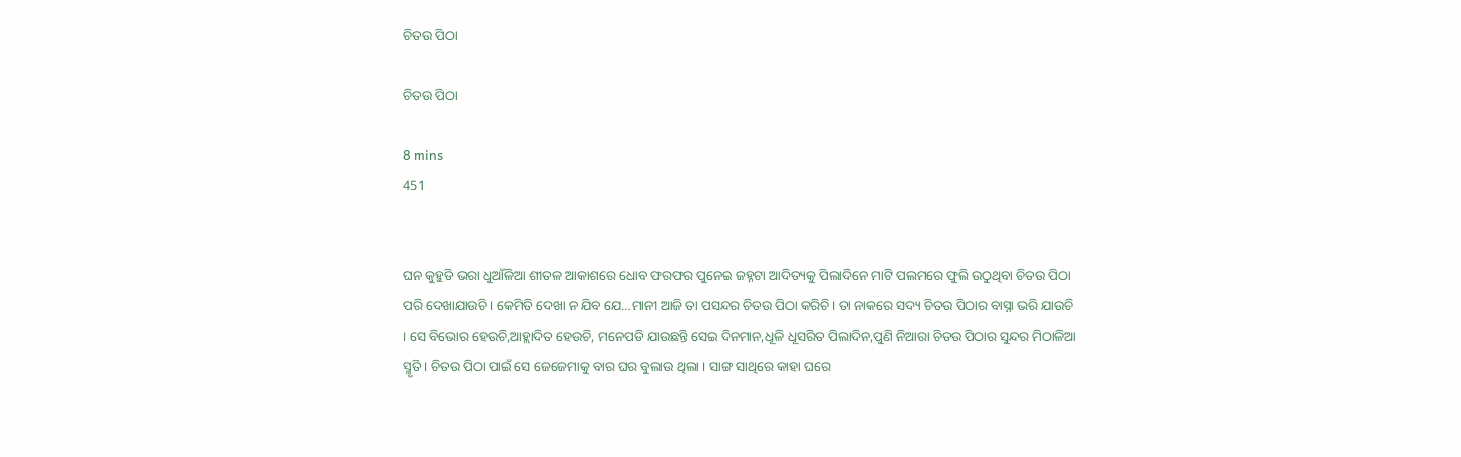ଚିତଉ ପିଠା

ଚିତଉ ପିଠା

8 mins
451


ଘନ କୁହୁଡି ଭରା ଧୁଆଁଳିଆ ଶୀତଳ ଆକାଶରେ ଧୋବ ଫରଫର ପୁନେଇ ଜହ୍ନଟା ଆଦିତ୍ୟକୁ ପିଲାଦିନେ ମାଟି ପଲମରେ ଫୁଲି ଉଠୁଥିବା ଚିତଉ ପିଠା ପରି ଦେଖାଯାଉଚି । କେମିତି ଦେଖା ନ ଯିବ ଯେ…ମାନୀ ଆଜି ତା ପସନ୍ଦର ଚିତଉ ପିଠା କରିଚି। ତା ନାକରେ ସଦ୍ୟ ଚିତଉ ପିଠାର ବାସ୍ନା ଭରି ଯାଉଚି । ସେ ବିଭୋର ହେଉଚି,ଆହ୍ଲାଦିତ ହେଉଚି, ମନେପଡି ଯାଉଛନ୍ତି ସେଇ ଦିନମାନ,ଧୂଳି ଧୂସରିତ ପିଲାଦିନ,ପୁଣି ନିଆରା ଚିତଉ ପିଠାର ସୁନ୍ଦର ମିଠାଳିଆ ସ୍ମୃତି । ଚିତଉ ପିଠା ପାଇଁ ସେ ଜେଜେମାକୁ ବାର ଘର ବୁଲାଉ ଥିଲା । ସାଙ୍ଗ ସାଥିରେ କାହା ଘରେ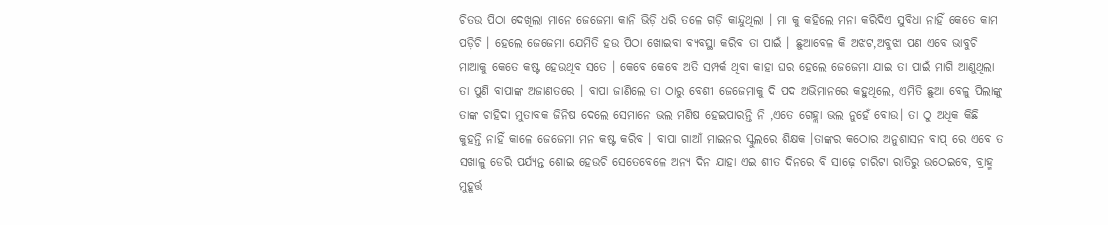ଚିତଉ ପିଠା ଦେଖିଲା ମାନେ ଜେଜେମା କାନି ଭିଡ଼ି ଧରି ତଳେ ଗଡ଼ି କାନ୍ଦୁଥିଲା । ମା କୁ କହିଲେ ମନା କରିଦିଏ ସୁବିଧା ନାହିଁ କେତେ କାମ ପଡ଼ିଚି । ହେଲେ ଜେଜେମା ଯେମିତି ହଉ ପିଠା ଖୋଇବା ବ୍ୟବସ୍ଥା କରିବ ତା ପାଇଁ । ଛୁଆବେଳ କି ଅଝଟ,ଅବୁଝା ପଣ ଏବେ ଭାବୁଚି ମାଆକୁ କେତେ କଷ୍ଟ ହେଉଥିବ ସତେ । କେବେ କେବେ ଅତି ସମ୍ପର୍କ ଥିବା କାହା ଘର ହେଲେ ଜେଜେମା ଯାଇ ତା ପାଇଁ ମାଗି ଆଣୁଥିଲା ତା ପୁଣି ବାପାଙ୍କ ଅଜାଣତରେ । ବାପା ଜାଣିଲେ ତା ଠାରୁ ବେଶୀ ଜେଜେମାକୁ ଦି ପଦ ଅଭିମାନରେ କହୁଥିଲେ, ଏମିତି ଛୁଆ ବେଳୁ ପିଲାଙ୍କୁ ତାଙ୍କ ଚାହିଦା ମୁତାବକ ଜିନିଷ ଦେଲେ ସେମାନେ ଭଲ ମଣିଷ ହେଇପାରନ୍ତି ନି ,ଏତେ ଗେହ୍ଲା ଭଲ ନୁହେଁ ବୋଉ। ତା ଠୁ ଅଧିକ କିଛି କୁହନ୍ତି ନାହିଁ କାଳେ ଜେଜେମା ମନ କଷ୍ଟ କରିବ । ବାପା ଗାଆଁ ମାଇନର ସ୍କୁଲରେ ଶିକ୍ଷକ ।ତାଙ୍କର କଠୋର ଅନୁଶାସନ ବାପ୍ ରେ ଏବେ ତ ସଖାଳୁ ଡେରି ପର୍ଯ୍ୟନ୍ତ ଶୋଇ ହେଉଚି ସେତେବେଳେ ଅନ୍ୟ ଦିନ ଯାହା ଏଇ ଶୀତ ଦିନରେ ବି ସାଢ଼େ ଚାରିଟା ରାତିରୁ ଉଠେଇବେ, ବ୍ରାହ୍ମ ମୁହୂର୍ତ୍ତ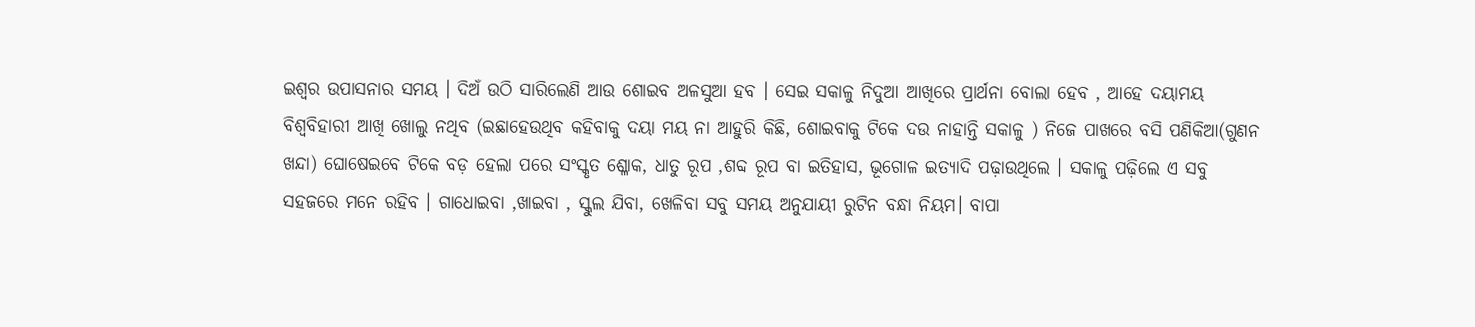ଇଶ୍ଵର ଉପାସନାର ସମୟ । ଦିଅଁ ଉଠି ସାରିଲେଣି ଆଉ ଶୋଇବ ଅଳସୁଆ ହବ । ସେଇ ସକାଳୁ ନିଦୁଆ ଆଖିରେ ପ୍ରାର୍ଥନା ବୋଲା ହେବ , ଆହେ ଦୟାମୟ ବିଶ୍ବବିହାରୀ ଆଖି ଖୋଲୁ ନଥିବ (ଇଛାହେଉଥିବ କହିବାକୁ ଦୟା ମୟ ନା ଆହୁରି କିଛି, ଶୋଇବାକୁ ଟିକେ ଦଉ ନାହାନ୍ତି ସକାଳୁ ) ନିଜେ ପାଖରେ ବସି ପଣିକିଆ(ଗୁଣନ ଖନ୍ଦା) ଘୋଷେଇବେ ଟିକେ ବଡ଼ ହେଲା ପରେ ସଂସ୍କୃତ ଶ୍ଳୋକ, ଧାତୁ ରୂପ ,ଶବ୍ଦ ରୂପ ବା ଇତିହାସ, ଭୂଗୋଳ ଇତ୍ୟାଦି ପଢ଼ାଉଥିଲେ । ସକାଳୁ ପଢ଼ିଲେ ଏ ସବୁ ସହଜରେ ମନେ ରହିବ । ଗାଧୋଇବା ,ଖାଇବା , ସ୍କୁଲ ଯିବା, ଖେଳିବା ସବୁ ସମୟ ଅନୁଯାୟୀ ରୁଟିନ ବନ୍ଧା ନିୟମ। ବାପା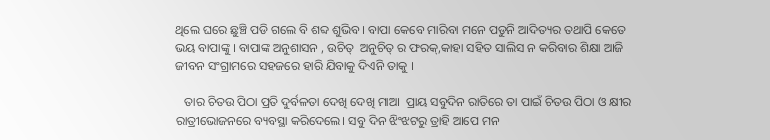ଥିଲେ ଘରେ ଛୁଞ୍ଚି ପଡି ଗଲେ ବି ଶବ୍ଦ ଶୁଭିବ । ବାପା କେବେ ମାରିବା ମନେ ପଡୁନି ଆଦିତ୍ୟର ତଥାପି କେତେ ଭୟ ବାପାଙ୍କୁ । ବାପାଙ୍କ ଅନୁଶାସନ , ଉଚିତ୍  ଅନୁଚିତ୍ ର ଫରକ୍,କାହା ସହିତ ସାଲିସ ନ କରିବାର ଶିକ୍ଷା ଆଜି ଜୀବନ ସଂଗ୍ରାମରେ ସହଜରେ ହାରି ଯିବାକୁ ଦିଏନି ତାକୁ ।

   ତାର ଚିତଉ ପିଠା ପ୍ରତି ଦୁର୍ବଳତା ଦେଖି ଦେଖି ମାଆ  ପ୍ରାୟ ସବୁଦିନ ରାତିରେ ତା ପାଇଁ ଚିତଉ ପିଠା ଓ କ୍ଷୀର ରାତ୍ରୀଭୋଜନରେ ବ୍ୟବସ୍ଥା କରିଦେଲେ। ସବୁ ଦିନ ଝିଂଝଟରୁ ତ୍ରାହି ଆପେ ମନ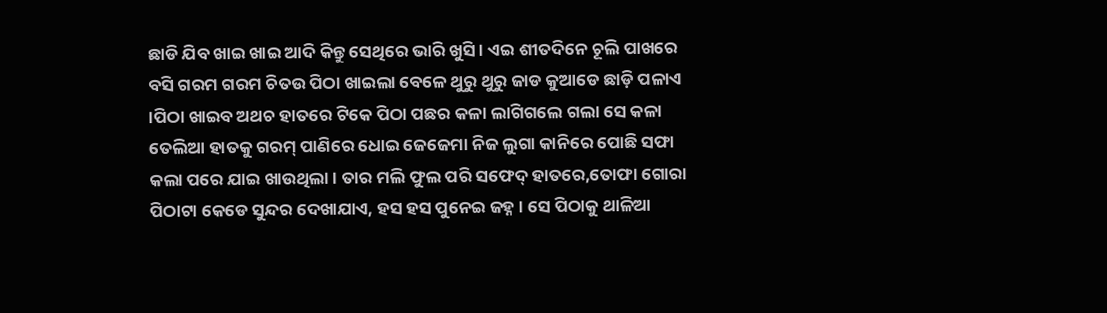ଛାଡି ଯିବ ଖାଇ ଖାଇ ଆଦି କିନ୍ତୁ ସେଥିରେ ଭାରି ଖୁସି । ଏଇ ଶୀତଦିନେ ଚୂଲି ପାଖରେ ବସି ଗରମ ଗରମ ଚିତଉ ପିଠା ଖାଇଲା ବେଳେ ଥୁରୁ ଥୁରୁ ଜାଡ କୁଆଡେ ଛାଡ଼ି ପଳାଏ ।ପିଠା ଖାଇବ ଅଥଚ ହାତରେ ଟିକେ ପିଠା ପଛର କଳା ଲାଗିଗଲେ ଗଲା ସେ କଳା ତେଲିଆ ହାତକୁ ଗରମ୍ ପାଣିରେ ଧୋଇ ଜେଜେମା ନିଜ ଲୁଗା କାନିରେ ପୋଛି ସଫା କଲା ପରେ ଯାଇ ଖାଉଥିଲା । ତାର ମଲି ଫୁଲ ପରି ସଫେଦ୍ ହାତରେ,ତୋଫା ଗୋରା ପିଠାଟା କେଡେ ସୁନ୍ଦର ଦେଖାଯାଏ, ହସ ହସ ପୁନେଇ ଜହ୍ନ । ସେ ପିଠାକୁ ଥାଳିଆ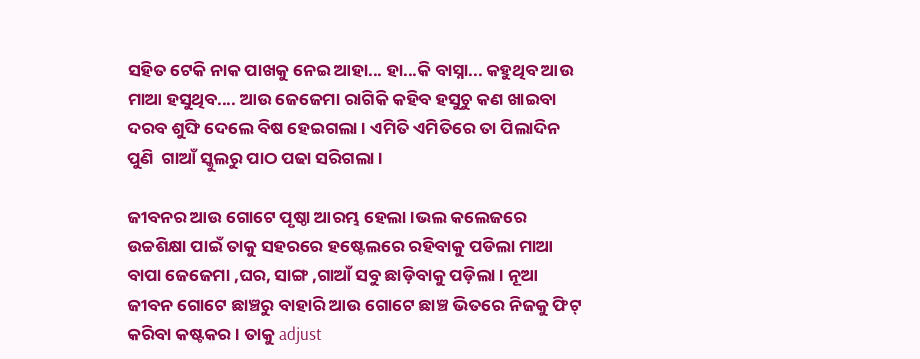ସହିତ ଟେକି ନାକ ପାଖକୁ ନେଇ ଆହା... ହା...କି ବାସ୍ନା... କହୁଥିବ ଆଉ ମାଆ ହସୁଥିବ.... ଆଉ ଜେଜେମା ରାଗିକି କହିବ ହସୁଚୁ କଣ ଖାଇବା ଦରବ ଶୁଙ୍ଘି ଦେଲେ ବିଷ ହେଇଗଲା । ଏମିତି ଏମିତିରେ ତା ପିଲାଦିନ ପୁଣି  ଗାଆଁ ସ୍କୁଲରୁ ପାଠ ପଢା ସରିଗଲା ।

ଜୀବନର ଆଉ ଗୋଟେ ପୃଷ୍ଠା ଆରମ୍ଭ ହେଲା ।ଭଲ କଲେଜରେ ଉଚ୍ଚଶିକ୍ଷା ପାଇଁ ତାକୁ ସହରରେ ହଷ୍ଟେଲରେ ରହିବାକୁ ପଡିଲା ମାଆ ବାପା ଜେଜେମା ,ଘର, ସାଙ୍ଗ ,ଗାଆଁ ସବୁ ଛାଡ଼ିବାକୁ ପଡ଼ିଲା । ନୂଆ ଜୀବନ ଗୋଟେ ଛାଞ୍ଚରୁ ବାହାରି ଆଉ ଗୋଟେ ଛାଞ୍ଚ ଭିତରେ ନିଜକୁ ଫିଟ୍ କରିବା କଷ୍ଟକର । ତାକୁ adjust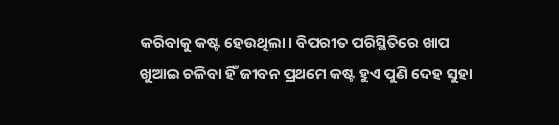କରିବାକୁ କଷ୍ଟ ହେଉଥିଲା। ବିପରୀତ ପରିସ୍ଥିତିରେ ଖାପ ଖୁଆଇ ଚଳିବା ହିଁ ଜୀବନ ପ୍ରଥମେ କଷ୍ଟ ହୁଏ ପୁଣି ଦେହ ସୁହା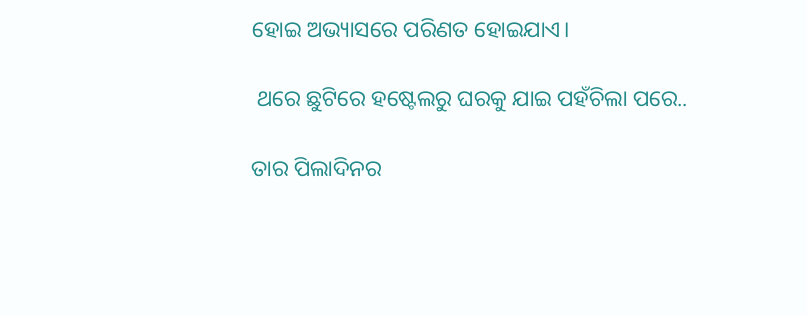ହୋଇ ଅଭ୍ୟାସରେ ପରିଣତ ହୋଇଯାଏ।

 ଥରେ ଛୁଟିରେ ହଷ୍ଟେଲରୁ ଘରକୁ ଯାଇ ପହଁଚିଲା ପରେ..

ତାର ପିଲାଦିନର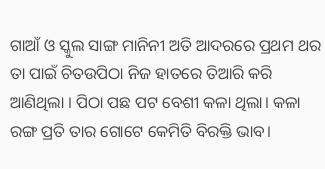ଗାଆଁ ଓ ସ୍କୁଲ ସାଙ୍ଗ ମାନିନୀ ଅତି ଆଦରରେ ପ୍ରଥମ ଥର  ତା ପାଇଁ ଚିତଉପିଠା ନିଜ ହାତରେ ତିଆରି କରି ଆଣିଥିଲା । ପିଠା ପଛ ପଟ ବେଶୀ କଳା ଥିଲା। କଳା ରଙ୍ଗ ପ୍ରତି ତାର ଗୋଟେ କେମିତି ବିରକ୍ତି ଭାବ।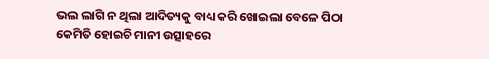ଭଲ ଲାଗି ନ ଥିଲା ଆଦିତ୍ୟକୁ ବାଧ୍ୟ କରି ଖୋଇଲା ବେଳେ ପିଠା କେମିତି ହୋଇଚି ମାନୀ ଉତ୍ସାହରେ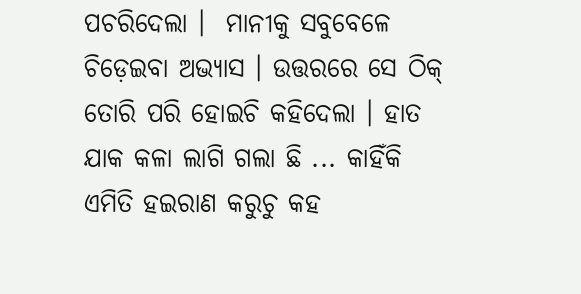ପଚରିଦେଲା ।  ମାନୀକୁ ସବୁବେଳେ ଚିଡ଼େଇବା ଅଭ୍ୟାସ । ଉତ୍ତରରେ ସେ ଠିକ୍ ତୋରି ପରି ହୋଇଚି କହିଦେଲା । ହାତ ଯାକ କଳା ଲାଗି ଗଲା ଛି ... କାହିଁକି ଏମିତି ହଇରାଣ କରୁଚୁ କହ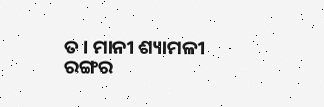ତ । ମାନୀ ଶ୍ୟାମଳୀ ରଙ୍ଗର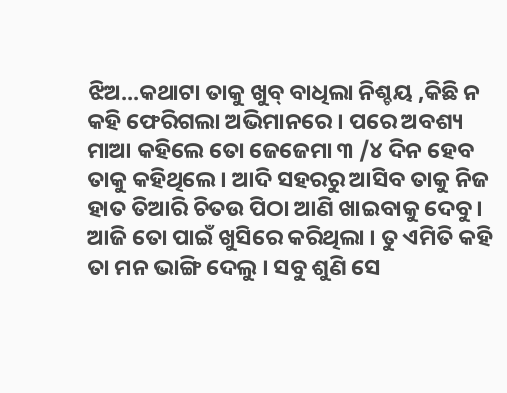ଝିଅ...କଥାଟା ତାକୁ ଖୁବ୍ ବାଧିଲା ନିଶ୍ଚୟ ,କିଛି ନ କହି ଫେରିଗଲା ଅଭିମାନରେ । ପରେ ଅବଶ୍ୟ ମାଆ କହିଲେ ତୋ ଜେଜେମା ୩ /୪ ଦିନ ହେବ ତାକୁ କହିଥିଲେ । ଆଦି ସହରରୁ ଆସିବ ତାକୁ ନିଜ ହାତ ତିଆରି ଚିତଉ ପିଠା ଆଣି ଖାଇବାକୁ ଦେବୁ । ଆଜି ତୋ ପାଇଁ ଖୁସିରେ କରିଥିଲା । ତୁ ଏମିତି କହି ତା ମନ ଭାଙ୍ଗି ଦେଲୁ । ସବୁ ଶୁଣି ସେ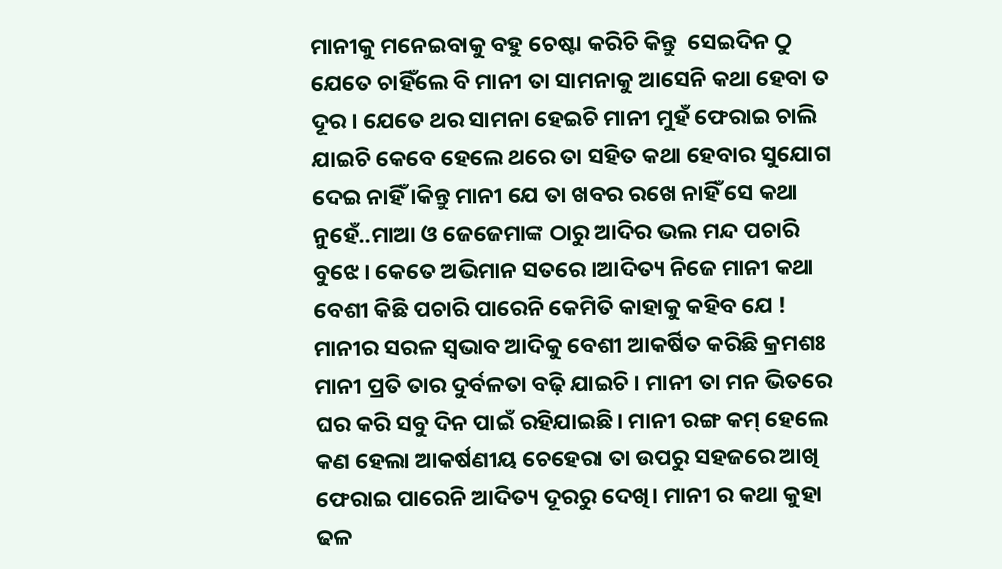ମାନୀକୁ ମନେଇବାକୁ ବହୁ ଚେଷ୍ଟା କରିଚି କିନ୍ତୁ  ସେଇଦିନ ଠୁ ଯେତେ ଚାହିଁଲେ ବି ମାନୀ ତା ସାମନାକୁ ଆସେନି କଥା ହେବା ତ ଦୂର । ଯେତେ ଥର ସାମନା ହେଇଚି ମାନୀ ମୁହଁ ଫେରାଇ ଚାଲି ଯାଇଚି କେବେ ହେଲେ ଥରେ ତା ସହିତ କଥା ହେବାର ସୁଯୋଗ ଦେଇ ନାହିଁ ।କିନ୍ତୁ ମାନୀ ଯେ ତା ଖବର ରଖେ ନାହିଁ ସେ କଥା ନୁହେଁ..ମାଆ ଓ ଜେଜେମାଙ୍କ ଠାରୁ ଆଦିର ଭଲ ମନ୍ଦ ପଚାରି ବୁଝେ । କେତେ ଅଭିମାନ ସତରେ ।ଆଦିତ୍ୟ ନିଜେ ମାନୀ କଥା ବେଶୀ କିଛି ପଚାରି ପାରେନି କେମିତି କାହାକୁ କହିବ ଯେ ! ମାନୀର ସରଳ ସ୍ଵଭାବ ଆଦିକୁ ବେଶୀ ଆକର୍ଷିତ କରିଛି କ୍ରମଶଃ ମାନୀ ପ୍ରତି ତାର ଦୁର୍ବଳତା ବଢ଼ି ଯାଇଚି । ମାନୀ ତା ମନ ଭିତରେ ଘର କରି ସବୁ ଦିନ ପାଇଁ ରହିଯାଇଛି। ମାନୀ ରଙ୍ଗ କମ୍ ହେଲେ କଣ ହେଲା ଆକର୍ଷଣୀୟ ଚେହେରା ତା ଉପରୁ ସହଜରେ ଆଖି ଫେରାଇ ପାରେନି ଆଦିତ୍ୟ ଦୂରରୁ ଦେଖି। ମାନୀ ର କଥା କୁହା ଢଳ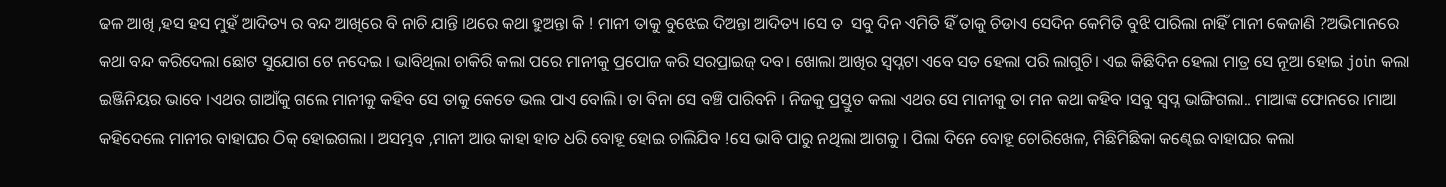ଢଳ ଆଖି ,ହସ ହସ ମୁହଁ ଆଦିତ୍ୟ ର ବନ୍ଦ ଆଖିରେ ବି ନାଚି ଯାନ୍ତି ।ଥରେ କଥା ହୁଅନ୍ତା କି ! ମାନୀ ତାକୁ ବୁଝେଇ ଦିଅନ୍ତା ଆଦିତ୍ୟ ।ସେ ତ  ସବୁ ଦିନ ଏମିତି ହିଁ ତାକୁ ଚିଡାଏ ସେଦିନ କେମିତି ବୁଝି ପାରିଲା ନାହିଁ ମାନୀ କେଜାଣି ?ଅଭିମାନରେ କଥା ବନ୍ଦ କରିଦେଲା ଛୋଟ ସୁଯୋଗ ଟେ ନଦେଇ । ଭାବିଥିଲା ଚାକିରି କଲା ପରେ ମାନୀକୁ ପ୍ରପୋଜ କରି ସରପ୍ରାଇଜ୍ ଦବ। ଖୋଲା ଆଖିର ସ୍ବପ୍ନଟା ଏବେ ସତ ହେଲା ପରି ଲାଗୁଚି। ଏଇ କିଛିଦିନ ହେଲା ମାତ୍ର ସେ ନୂଆ ହୋଇ join କଲା ଇଞ୍ଜିନିୟର ଭାବେ ।ଏଥର ଗାଆଁକୁ ଗଲେ ମାନୀକୁ କହିବ ସେ ତାକୁ କେତେ ଭଲ ପାଏ ବୋଲି। ତା ବିନା ସେ ବଞ୍ଚି ପାରିବନି । ନିଜକୁ ପ୍ରସ୍ତୁତ କଲା ଏଥର ସେ ମାନୀକୁ ତା ମନ କଥା କହିବ ।ସବୁ ସ୍ଵପ୍ନ ଭାଙ୍ଗିଗଲା.. ମାଆଙ୍କ ଫୋନରେ ।ମାଆ କହିଦେଲେ ମାନୀର ବାହାଘର ଠିକ୍ ହୋଇଗଲା । ଅସମ୍ଭବ ,ମାନୀ ଆଉ କାହା ହାତ ଧରି ବୋହୂ ହୋଇ ଚାଲିଯିବ !ସେ ଭାବି ପାରୁ ନଥିଲା ଆଗକୁ । ପିଲା ଦିନେ ବୋହୂ ଚୋରିଖେଳ, ମିଛିମିଛିକା କଣ୍ଢେଇ ବାହାଘର କଲା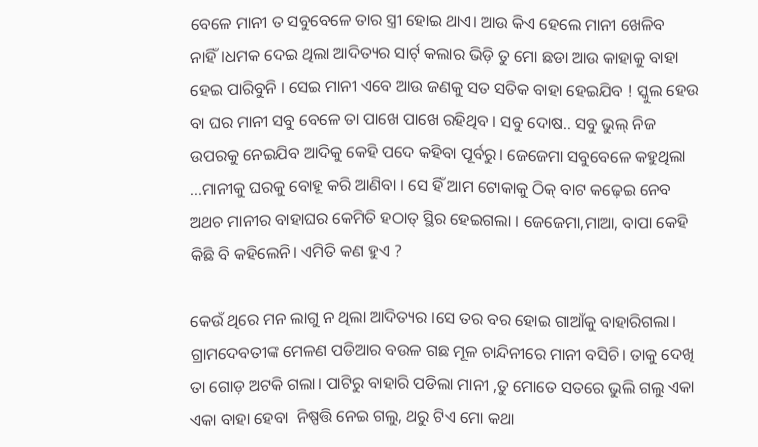ବେଳେ ମାନୀ ତ ସବୁବେଳେ ତାର ସ୍ତ୍ରୀ ହୋଇ ଥାଏ। ଆଉ କିଏ ହେଲେ ମାନୀ ଖେଳିବ ନାହିଁ।ଧମକ ଦେଇ ଥିଲା ଆଦିତ୍ୟର ସାର୍ଟ୍ କଲାର ଭିଡ଼ି ତୁ ମୋ ଛଡା ଆଉ କାହାକୁ ବାହା ହେଇ ପାରିବୁନି । ସେଇ ମାନୀ ଏବେ ଆଉ ଜଣକୁ ସତ ସତିକ ବାହା ହେଇଯିବ ! ସ୍କୁଲ ହେଉ ବା ଘର ମାନୀ ସବୁ ବେଳେ ତା ପାଖେ ପାଖେ ରହିଥିବ । ସବୁ ଦୋଷ.. ସବୁ ଭୁଲ୍ ନିଜ ଉପରକୁ ନେଇଯିବ ଆଦିକୁ କେହି ପଦେ କହିବା ପୂର୍ବରୁ। ଜେଜେମା ସବୁବେଳେ କହୁଥିଲା ...ମାନୀକୁ ଘରକୁ ବୋହୂ କରି ଆଣିବା । ସେ ହିଁ ଆମ ଟୋକାକୁ ଠିକ୍ ବାଟ କଢ଼େଇ ନେବ ଅଥଚ ମାନୀର ବାହାଘର କେମିତି ହଠାତ୍ ସ୍ଥିର ହେଇଗଲା । ଜେଜେମା,ମାଆ, ବାପା କେହି କିଛି ବି କହିଲେନି। ଏମିତି କଣ ହୁଏ ?

କେଉଁ ଥିରେ ମନ ଲାଗୁ ନ ଥିଲା ଆଦିତ୍ୟର ।ସେ ତର ବର ହୋଇ ଗାଆଁକୁ ବାହାରିଗଲା। ଗ୍ରାମଦେବତୀଙ୍କ ମେଳଣ ପଡିଆର ବଉଳ ଗଛ ମୂଳ ଚାନ୍ଦିନୀରେ ମାନୀ ବସିଚି। ତାକୁ ଦେଖି ତା ଗୋଡ଼ ଅଟକି ଗଲା। ପାଟିରୁ ବାହାରି ପଡିଲା ମାନୀ ,ତୁ ମୋତେ ସତରେ ଭୁଲି ଗଲୁ ଏକା ଏକା ବାହା ହେବା  ନିଷ୍ପତ୍ତି ନେଇ ଗଲୁ, ଥରୁ ଟିଏ ମୋ କଥା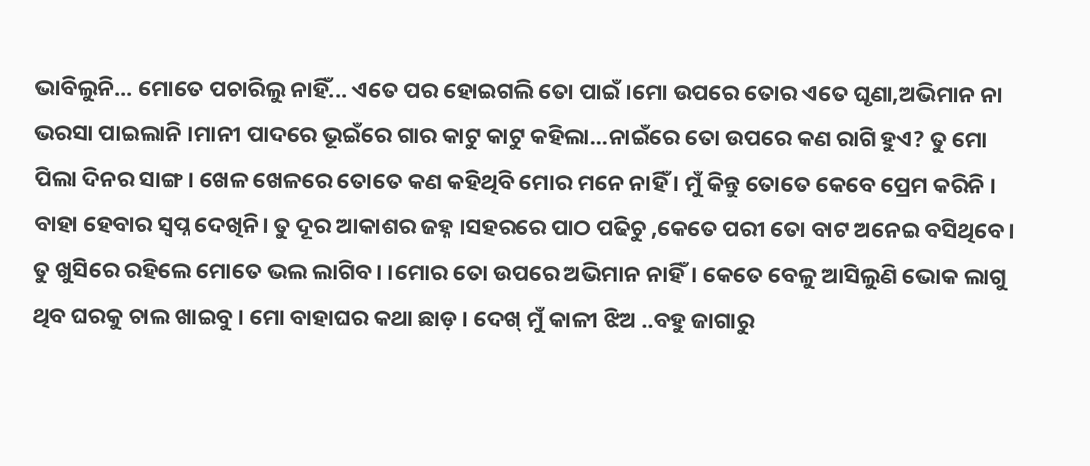ଭାବିଲୁନି... ମୋତେ ପଚାରିଲୁ ନାହିଁ... ଏତେ ପର ହୋଇଗଲି ତୋ ପାଇଁ ।ମୋ ଉପରେ ତୋର ଏତେ ଘୃଣା,ଅଭିମାନ ନା ଭରସା ପାଇଲାନି ।ମାନୀ ପାଦରେ ଭୂଇଁରେ ଗାର କାଟୁ କାଟୁ କହିଲା...ନାଇଁରେ ତୋ ଉପରେ କଣ ରାଗି ହୁଏ? ତୁ ମୋ ପିଲା ଦିନର ସାଙ୍ଗ। ଖେଳ ଖେଳରେ ତୋତେ କଣ କହିଥିବି ମୋର ମନେ ନାହିଁ । ମୁଁ କିନ୍ତୁ ତୋତେ କେବେ ପ୍ରେମ କରିନି । ବାହା ହେବାର ସ୍ଵପ୍ନ ଦେଖିନି। ତୁ ଦୂର ଆକାଶର ଜହ୍ନ ।ସହରରେ ପାଠ ପଢିଚୁ ,କେତେ ପରୀ ତୋ ବାଟ ଅନେଇ ବସିଥିବେ । ତୁ ଖୁସିରେ ରହିଲେ ମୋତେ ଭଲ ଲାଗିବ। ।ମୋର ତୋ ଉପରେ ଅଭିମାନ ନାହିଁ। କେତେ ବେଳୁ ଆସିଲୁଣି ଭୋକ ଲାଗୁ ଥିବ ଘରକୁ ଚାଲ ଖାଇବୁ । ମୋ ବାହାଘର କଥା ଛାଡ଼ । ଦେଖ୍ ମୁଁ କାଳୀ ଝିଅ ..ବହୁ ଜାଗାରୁ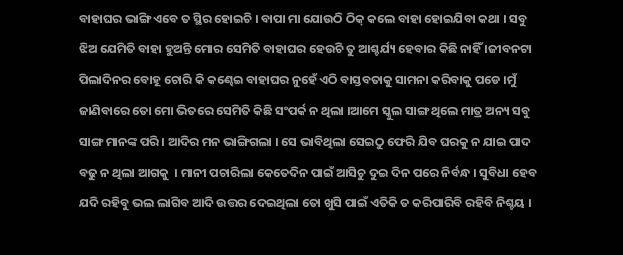ବାହାଘର ଭାଙ୍ଗି ଏବେ ତ ସ୍ଥିର ହୋଇଚି । ବାପା ମା ଯୋଉଠି ଠିକ୍ କଲେ ବାହା ହୋଇଯିବା କଥା । ସବୁ ଝିଅ ଯେମିତି ବାହା ହୁଅନ୍ତି ମୋର ସେମିତି ବାହାଘର ହେଉଚି ତୁ ଆଶ୍ଚର୍ଯ୍ୟ ହେବାର କିଛି ନାହିଁ ।ଜୀବନଟା ପିଲାଦିନର ବୋହୂ ଚୋରି କି କଣ୍ଢେଇ ବାହାଘର ନୁହେଁ ଏଠି ବାସ୍ତବତାକୁ ସାମନା କରିବାକୁ ପଡେ ।ମୁଁ ଜାଣିବାରେ ତୋ ମୋ ଭିତରେ ସେମିତି କିଛି ସଂପର୍କ ନ ଥିଲା ।ଆମେ ସ୍କୁଲ ସାଙ୍ଗ ଥିଲେ ମାତ୍ର ଅନ୍ୟ ସବୁ ସାଙ୍ଗ ମାନଙ୍କ ପରି । ଆଦିର ମନ ଭାଙ୍ଗିଗଲା । ସେ ଭାବିଥିଲା ସେଇଠୁ ଫେରି ଯିବ ଘରକୁ ନ ଯାଇ ପାଦ ବଢୁ ନ ଥିଲା ଆଗକୁ  । ମାନୀ ପଚାରିଲା କେତେଦିନ ପାଇଁ ଆସିଚୁ ଦୁଇ ଦିନ ପରେ ନିର୍ବନ୍ଧ । ସୁବିଧା ହେବ ଯଦି ରହିବୁ ଭଲ ଲାଗିବ ଆଦି ଉତ୍ତର ଦେଇଥିଲା ତୋ ଖୁସି ପାଇଁ ଏତିକି ତ କରିପାରିବି ରହିବି ନିଶ୍ଚୟ ।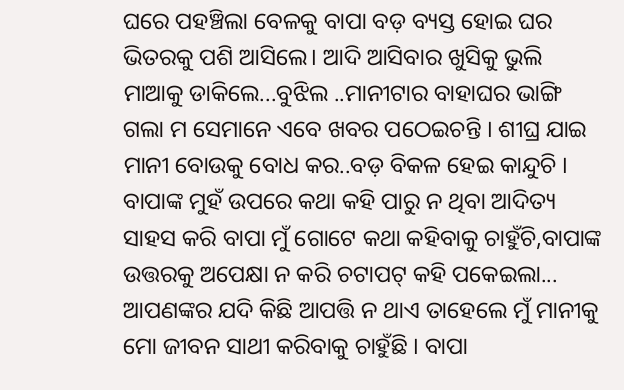ଘରେ ପହଞ୍ଚିଲା ବେଳକୁ ବାପା ବଡ଼ ବ୍ୟସ୍ତ ହୋଇ ଘର ଭିତରକୁ ପଶି ଆସିଲେ। ଆଦି ଆସିବାର ଖୁସିକୁ ଭୁଲି ମାଆକୁ ଡାକିଲେ...ବୁଝିଲ ..ମାନୀଟାର ବାହାଘର ଭାଙ୍ଗି ଗଲା ମ ସେମାନେ ଏବେ ଖବର ପଠେଇଚନ୍ତି । ଶୀଘ୍ର ଯାଇ ମାନୀ ବୋଉକୁ ବୋଧ କର..ବଡ଼ ବିକଳ ହେଇ କାନ୍ଦୁଚି । ବାପାଙ୍କ ମୁହଁ ଉପରେ କଥା କହି ପାରୁ ନ ଥିବା ଆଦିତ୍ୟ ସାହସ କରି ବାପା ମୁଁ ଗୋଟେ କଥା କହିବାକୁ ଚାହୁଁଚି,ବାପାଙ୍କ ଉତ୍ତରକୁ ଅପେକ୍ଷା ନ କରି ଚଟାପଟ୍ କହି ପକେଇଲା... ଆପଣଙ୍କର ଯଦି କିଛି ଆପତ୍ତି ନ ଥାଏ ତାହେଲେ ମୁଁ ମାନୀକୁ ମୋ ଜୀବନ ସାଥୀ କରିବାକୁ ଚାହୁଁଛି । ବାପା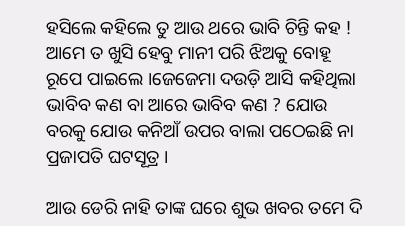ହସିଲେ କହିଲେ ତୁ ଆଉ ଥରେ ଭାବି ଚିନ୍ତି କହ ! ଆମେ ତ ଖୁସି ହେବୁ ମାନୀ ପରି ଝିଅକୁ ବୋହୂ ରୂପେ ପାଇଲେ ।ଜେଜେମା ଦଉଡ଼ି ଆସି କହିଥିଲା ଭାବିବ କଣ ବା ଆରେ ଭାବିବ କଣ ? ଯୋଉ ବରକୁ ଯୋଉ କନିଆଁ ଉପର ବାଲା ପଠେଇଛି ନା ପ୍ରଜାପତି ଘଟସୂତ୍ର ।

ଆଉ ଡେରି ନାହି ତାଙ୍କ ଘରେ ଶୁଭ ଖବର ତମେ ଦି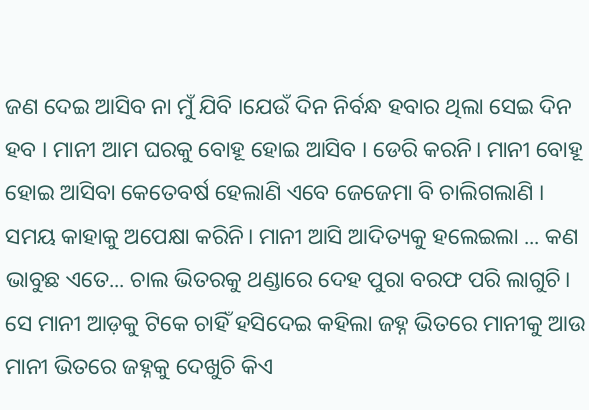ଜଣ ଦେଇ ଆସିବ ନା ମୁଁ ଯିବି ।ଯେଉଁ ଦିନ ନିର୍ବନ୍ଧ ହବାର ଥିଲା ସେଇ ଦିନ ହବ । ମାନୀ ଆମ ଘରକୁ ବୋହୂ ହୋଇ ଆସିବ । ଡେରି କରନି। ମାନୀ ବୋହୂ ହୋଇ ଆସିବା କେତେବର୍ଷ ହେଲାଣି ଏବେ ଜେଜେମା ବି ଚାଲିଗଲାଣି । ସମୟ କାହାକୁ ଅପେକ୍ଷା କରିନି। ମାନୀ ଆସି ଆଦିତ୍ୟକୁ ହଲେଇଲା ... କଣ ଭାବୁଛ ଏତେ... ଚାଲ ଭିତରକୁ ଥଣ୍ଡାରେ ଦେହ ପୁରା ବରଫ ପରି ଲାଗୁଚି। ସେ ମାନୀ ଆଡ଼କୁ ଟିକେ ଚାହିଁ ହସିଦେଇ କହିଲା ଜହ୍ନ ଭିତରେ ମାନୀକୁ ଆଉ ମାନୀ ଭିତରେ ଜହ୍ନକୁ ଦେଖୁଚି କିଏ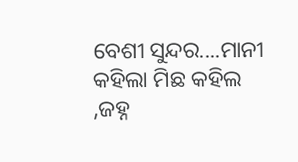ବେଶୀ ସୁନ୍ଦର....ମାନୀ କହିଲା ମିଛ କହିଲ ,ଜହ୍ନ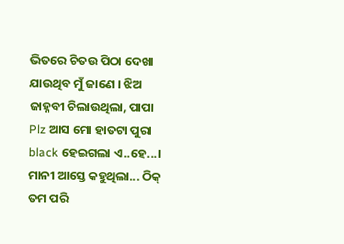ଭିତରେ ଚିତଉ ପିଠା ଦେଖା ଯାଉଥିବ ମୁଁ ଜାଣେ । ଝିଅ ଜାହ୍ନବୀ ଚିଲାଉଥିଲା, ପାପା Plz ଆସ ମୋ ହାତଟା ପୁରା black ହେଇଗଲା ଏ..ହେ...। ମାନୀ ଆସ୍ତେ କହୁଥିଲା... ଠିକ୍ ତମ ପରି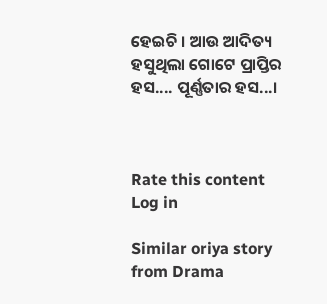ହେଇଚି । ଆଉ ଆଦିତ୍ୟ ହସୁଥିଲା ଗୋଟେ ପ୍ରାପ୍ତିର ହସ.... ପୂର୍ଣ୍ଣତାର ହସ...।



Rate this content
Log in

Similar oriya story from Drama